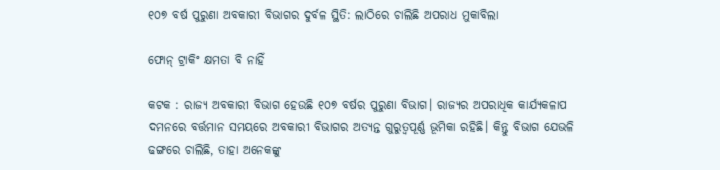୧୦୭ ବର୍ଷ ପୁରୁଣା ଅବକାରୀ ବିଭାଗର ଦୁର୍ବଳ ସ୍ଥିତି: ଲାଠିରେ ଚାଲିଛି ଅପରାଧ ମୁକାବିଲା

ଫୋନ୍ ଟ୍ରାକିଂ କ୍ଷମତା ବି ନାହିଁ

କଟକ : ରାଜ୍ୟ ଅବକାରୀ ବିଭାଗ ହେଉଛି ୧୦୭ ବର୍ଷର ପୁରୁଣା ବିଭାଗ। ରାଜ୍ୟର ଅପରାଧିକ କାର୍ଯ୍ୟକଳାପ ଦମନରେ ବର୍ତ୍ତମାନ ସମୟରେ ଅବକାରୀ ବିଭାଗର ଅତ୍ୟନ୍ତ ଗୁରୁତ୍ବପୂର୍ଣ୍ଣ ଭୂମିକା ରହିଛି। କିନ୍ତୁ ବିଭାଗ ଯେଭଳି ଢଙ୍ଗରେ ଚାଲିଛି, ତାହା ଅନେକଙ୍କୁ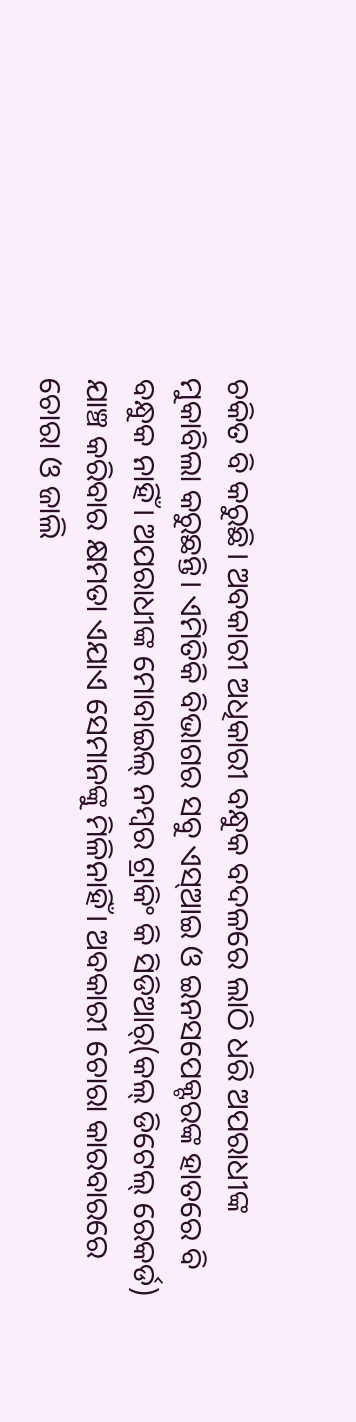ଚକିତ ବି କରୁଛି। ଅବକାରୀ ଅଧିକାରୀ ବନ୍ଧୁକ ବଦଳରେ ଲାଠି ଧରି ଅପରାଧୀଙ୍କ ମୁକାବିଲା କରୁଛନ୍ତି। ଏମିତିକି ବିଭାଗର ସବୁ ଏସ୍‌ଆଇ ଓ ଇନସପେକ୍ଟରଙ୍କ ହାତରେ ବି ବନ୍ଧୁକ ନାହିଁ। ଅପରାଧୀଙ୍କ ମୋବାଇଲ୍ ନମ୍ବର ଟ୍ରାକିଂ କି ସିଡିଆର୍(କଲ୍ ଡିଟେଲ୍ ରେକର୍ଡ) ଯାଞ୍ଚ କରିବାର କ୍ଷମତା ଏଯାଏ ସେମାନଙ୍କୁ ମିଳିନାହିଁ। ଅବକାରୀ ଚୋରା କାରବାରରେ ଚୋରା ଓ ଜାଲି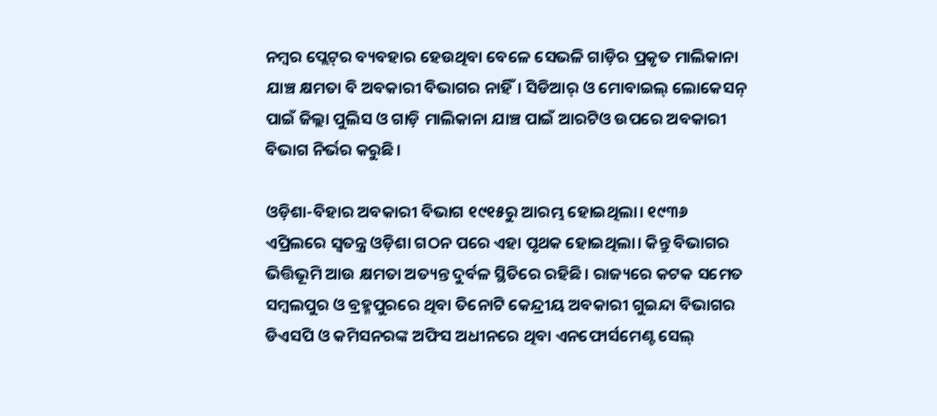ନମ୍ବର ପ୍ଲେଟ୍‌ର ବ୍ୟବହାର ହେଉଥିବା ବେଳେ ସେଭଳି ଗାଡ଼ିର ପ୍ରକୃତ ମାଲିକାନା ଯାଞ୍ଚ କ୍ଷମତା ବି ଅବକାରୀ ବିଭାଗର ନାହିଁ। ସିଡିଆର୍ ଓ ମୋବାଇଲ୍ ଲୋକେସନ୍ ପାଇଁ ଜିଲ୍ଲା ପୁଲିସ ଓ ଗାଡ଼ି ମାଲିକାନା ଯାଞ୍ଚ ପାଇଁ ଆରଟିଓ ଉପରେ ଅବକାରୀ ବିଭାଗ ନିର୍ଭର କରୁଛି।

ଓଡ଼ିଶା-ବିହାର ଅବକାରୀ ବିଭାଗ ୧୯୧୫ରୁ ଆରମ୍ଭ ହୋଇଥିଲା। ୧୯୩୬ ଏପ୍ରିଲରେ ସ୍ବତନ୍ତ୍ର ଓଡ଼ିଶା ଗଠନ ପରେ ଏହା ପୃଥକ ହୋଇଥିଲା। କିନ୍ତୁ ବିଭାଗର ଭିତ୍ତିଭୂମି ଆଉ କ୍ଷମତା ଅତ୍ୟନ୍ତ ଦୁର୍ବଳ ସ୍ଥିତିରେ ରହିଛି। ରାଜ୍ୟରେ କଟକ ସମେତ ସମ୍ବଲପୁର ଓ ବ୍ରହ୍ମପୁରରେ ଥିବା ତିନୋଟି କେନ୍ଦ୍ରୀୟ ଅବକାରୀ ଗୁଇନ୍ଦା ବିଭାଗର ଡିଏସପି ଓ କମିସନରଙ୍କ ଅଫିସ ଅଧୀନରେ ଥିବା ଏନଫୋର୍ସମେଣ୍ଟ ସେଲ୍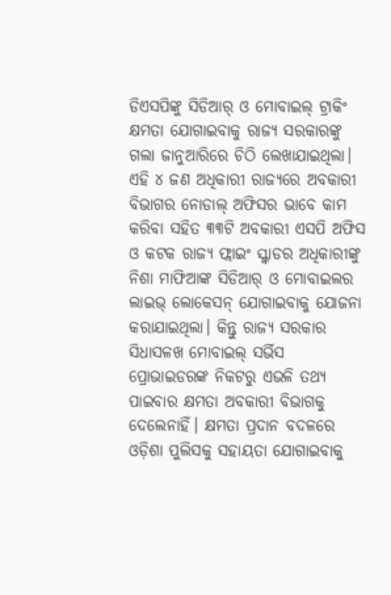ଡିଏସପିଙ୍କୁ ସିଡିଆର୍ ଓ ମୋବାଇଲ୍ ଟ୍ରାକିଂ କ୍ଷମତା ଯୋଗାଇବାକୁ ରାଜ୍ୟ ସରକାରଙ୍କୁ ଗଲା ଜାନୁଆରିରେ ଚିଠି ଲେଖାଯାଇଥିଲା। ଏହି ୪ ଜଣ ଅଧିକାରୀ ରାଜ୍ୟରେ ଅବକାରୀ ବିଭାଗର ନୋଡାଲ୍ ଅଫିସର ଭାବେ କାମ କରିବା ସହିତ ୩୩ଟି ଅବକାରୀ ଏସପି ଅଫିସ ଓ କଟକ ରାଜ୍ୟ ଫ୍ଲାଇଂ ସ୍କ୍ବାଡର ଅଧିକାରୀଙ୍କୁ ନିଶା ମାଫିଆଙ୍କ ସିଡିଆର୍ ଓ ମୋବାଇଲର ଲାଇଭ୍ ଲୋକେସନ୍ ଯୋଗାଇବାକୁ ଯୋଜନା କରାଯାଇଥିଲା। କିନ୍ତୁ ରାଜ୍ୟ ସରକାର ସିଧାସଳଖ ମୋବାଇଲ୍ ସର୍ଭିସ ପ୍ରୋଭାଇଡରଙ୍କ ନିକଟରୁ ଏଭଳି ତଥ୍ୟ ପାଇବାର କ୍ଷମତା ଅବକାରୀ ବିଭାଗକୁ ଦେଲେନାହିଁ। କ୍ଷମତା ପ୍ରଦାନ ବଦଳରେ ଓଡ଼ିଶା ପୁଲିସକୁ ସହାୟତା ଯୋଗାଇବାକୁ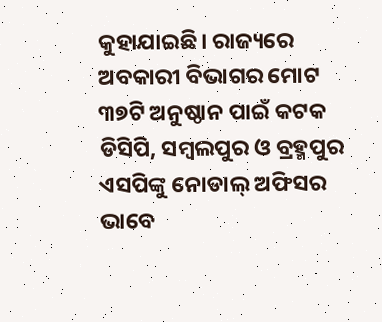କୁହାଯାଇଛି। ରାଜ୍ୟରେ ଅବକାରୀ ବିଭାଗର ମୋଟ ୩୭ଟି ଅନୁଷ୍ଠାନ ପାଇଁ କଟକ ଡିସିପି, ସମ୍ବଲପୁର ଓ ବ୍ରହ୍ମପୁର ଏସପିଙ୍କୁ ନୋଡାଲ୍ ଅଫିସର ଭାବେ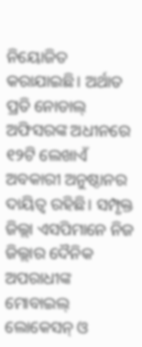ନିୟୋଜିତ କରାଯାଇଛି। ଅର୍ଥାତ ପ୍ରତି ନୋଡାଲ୍ ଅଫିସରଙ୍କ ଅଧୀନରେ ୧୨ଟି ଲେଖାଏଁ ଅବକାରୀ ଅନୁଷ୍ଠାନର ଦାୟିତ୍ବ ରହିଛି। ସମ୍ପୃକ୍ତ ଜିଲ୍ଲା ଏସପିମାନେ ନିଜ ଜିଲ୍ଲାର ଦୈନିକ ଅପରାଧୀଙ୍କ ମୋବାଇଲ୍ ଲୋକେସନ୍ ଓ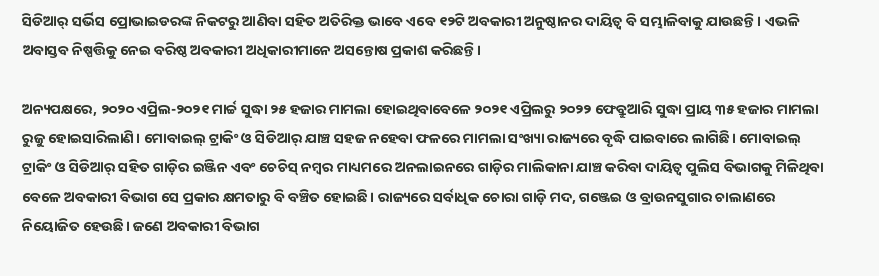ସିଡିଆର୍ ସର୍ଭିସ ପ୍ରୋଭାଇଡରଙ୍କ ନିକଟରୁ ଆଣିବା ସହିତ ଅତିରିକ୍ତ ଭାବେ ଏବେ ୧୨ଟି ଅବକାରୀ ଅନୁଷ୍ଠାନର ଦାୟିତ୍ବ ବି ସମ୍ଭାଳିବାକୁ ଯାଉଛନ୍ତି। ଏଭଳି ଅବାସ୍ତବ ନିଷ୍ପତ୍ତିକୁ ନେଇ ବରିଷ୍ଠ ଅବକାରୀ ଅଧିକାରୀମାନେ ଅସନ୍ତୋଷ ପ୍ରକାଶ କରିଛନ୍ତି।

ଅନ୍ୟପକ୍ଷରେ, ୨୦୨୦ ଏପ୍ରିଲ-୨୦୨୧ ମାର୍ଚ୍ଚ ସୁଦ୍ଧା ୨୫ ହଜାର ମାମଲା ହୋଇଥିବାବେଳେ ୨୦୨୧ ଏପ୍ରିଲରୁ ୨୦୨୨ ଫେବ୍ରୁଆରି ସୁଦ୍ଧା ପ୍ରାୟ ୩୫ ହଜାର ମାମଲା ରୁଜୁ ହୋଇସାରିଲାଣି। ମୋବାଇଲ୍ ଟ୍ରାକିଂ ଓ ସିଡିଆର୍ ଯାଞ୍ଚ ସହଜ ନହେବା ଫଳରେ ମାମଲା ସଂଖ୍ୟା ରାଜ୍ୟରେ ବୃଦ୍ଧି ପାଇବାରେ ଲାଗିଛି। ମୋବାଇଲ୍ ଟ୍ରାକିଂ ଓ ସିଡିଆର୍ ସହିତ ଗାଡ଼ିର ଇଞ୍ଜିନ ଏବଂ ଚେଚିସ୍ ନମ୍ବର ମାଧ୍ୟମରେ ଅନଲାଇନରେ ଗାଡ଼ିର ମାଲିକାନା ଯାଞ୍ଚ କରିବା ଦାୟିତ୍ବ ପୁଲିସ ବିଭାଗକୁ ମିଳିଥିବା ବେଳେ ଅବକାରୀ ବିଭାଗ ସେ ପ୍ରକାର କ୍ଷମତାରୁ ବି ବଞ୍ଚିତ ହୋଇଛି। ରାଜ୍ୟରେ ସର୍ବାଧିକ ଚୋରା ଗାଡ଼ି ମଦ, ଗଞ୍ଜେଇ ଓ ବ୍ରାଉନସୁଗାର ଚାଲାଣରେ ନିୟୋଜିତ ହେଉଛି। ଜଣେ ଅବକାରୀ ବିଭାଗ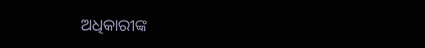ଅଧିକାରୀଙ୍କ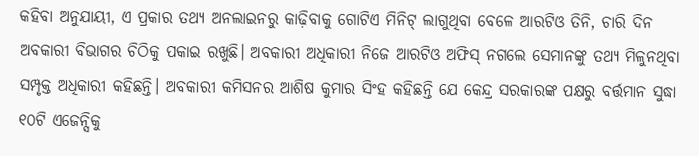କହିବା ଅନୁଯାୟୀ, ଏ ପ୍ରକାର ତଥ୍ୟ ଅନଲାଇନରୁ କାଢ଼ିବାକୁ ଗୋଟିଏ ମିନିଟ୍ ଲାଗୁଥିବା ବେଳେ ଆରଟିଓ ତିନି, ଚାରି ଦିନ ଅବକାରୀ ବିଭାଗର ଚିଠିକୁ ପକାଇ ରଖୁଛି। ଅବକାରୀ ଅଧିକାରୀ ନିଜେ ଆରଟିଓ ଅଫିସ୍ ନଗଲେ ସେମାନଙ୍କୁ ତଥ୍ୟ ମିଳୁନଥିବା ସମ୍ପୃକ୍ତ ଅଧିକାରୀ କହିଛନ୍ତି। ଅବକାରୀ କମିସନର ଆଶିଷ କୁମାର ସିଂହ କହିଛନ୍ତି ଯେ କେନ୍ଦ୍ର ସରକାରଙ୍କ ପକ୍ଷରୁ ବର୍ତ୍ତମାନ ସୁଦ୍ଧା ୧୦ଟି ଏଜେନ୍ସିକୁ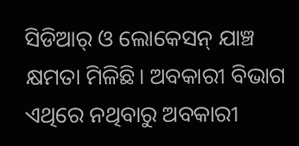ସିଡିଆର୍ ଓ ଲୋକେସନ୍ ଯାଞ୍ଚ କ୍ଷମତା ମିଳିଛି। ଅବକାରୀ ବିଭାଗ ଏଥିରେ ନଥିବାରୁ ଅବକାରୀ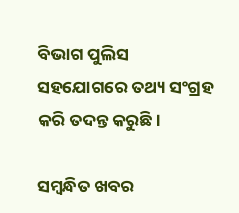ବିଭାଗ ପୁଲିସ ସହଯୋଗରେ ତଥ୍ୟ ସଂଗ୍ରହ କରି ତଦନ୍ତ କରୁଛି।

ସମ୍ବନ୍ଧିତ ଖବର